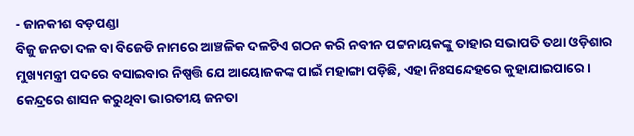- ଜାନକୀଶ ବଡ଼ପଣ୍ଡା
ବିଜୁ ଜନତା ଦଳ ବା ବିଜେଡି ନାମରେ ଆଞ୍ଚଳିକ ଦଳଟିଏ ଗଠନ କରି ନବୀନ ପଟ୍ଟନାୟକଙ୍କୁ ତାହାର ସଭାପତି ତଥା ଓଡ଼ିଶାର ମୁଖ୍ୟମନ୍ତ୍ରୀ ପଦରେ ବସାଇବାର ନିଷ୍ପତ୍ତି ଯେ ଆୟୋଜକଙ୍କ ପାଇଁ ମହାଙ୍ଗା ପଡ଼ିଛି, ଏହା ନିଃସନ୍ଦେହରେ କୁହାଯାଇପାରେ। କେନ୍ଦ୍ରରେ ଶାସନ କରୁଥିବା ଭାରତୀୟ ଜନତା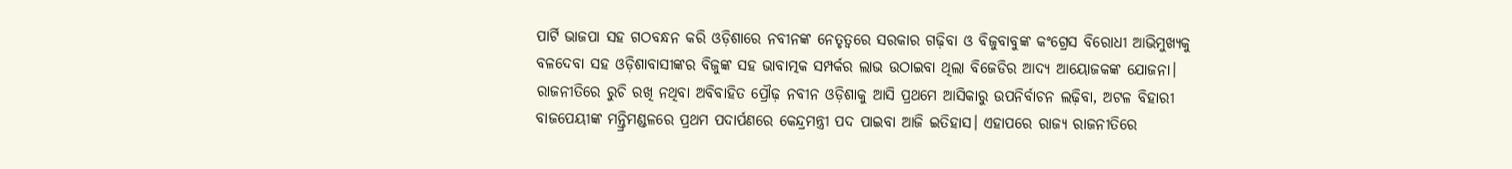ପାର୍ଟି ଭାଜପା ସହ ଗଠବନ୍ଧନ କରି ଓଡ଼ିଶାରେ ନବୀନଙ୍କ ନେତୃତ୍ୱରେ ସରକାର ଗଢ଼ିବା ଓ ବିଜୁବାବୁଙ୍କ କଂଗ୍ରେସ ବିରୋଧୀ ଆଭିମୁଖ୍ୟକୁ ବଳଦେବା ସହ ଓଡ଼ିଶାବାସୀଙ୍କର ବିଜୁଙ୍କ ସହ ଭାବାତ୍ମକ ସମ୍ପର୍କର ଲାଭ ଉଠାଇବା ଥିଲା ବିଜେଡିର ଆଦ୍ୟ ଆୟୋଜକଙ୍କ ଯୋଜନା। ରାଜନୀତିରେ ରୁଚି ରଖି ନଥିବା ଅବିବାହିତ ପ୍ରୌଢ଼ ନବୀନ ଓଡ଼ିଶାକୁ ଆସି ପ୍ରଥମେ ଆସିକାରୁ ଉପନିର୍ବାଚନ ଲଢ଼ିବା, ଅଟଳ ବିହାରୀ ବାଜପେୟୀଙ୍କ ମନ୍ତ୍ରିମଣ୍ଡଳରେ ପ୍ରଥମ ପଦାର୍ପଣରେ କେନ୍ଦ୍ରମନ୍ତ୍ରୀ ପଦ ପାଇବା ଆଜି ଇତିହାସ। ଏହାପରେ ରାଜ୍ୟ ରାଜନୀତିରେ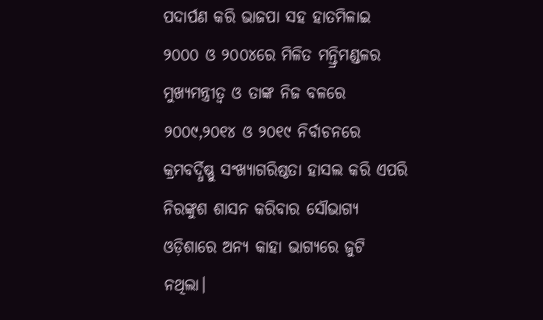ପଦାର୍ପଣ କରି ଭାଜପା ସହ ହାତମିଳାଇ ୨୦୦୦ ଓ ୨୦୦୪ରେ ମିଳିତ ମନ୍ତ୍ରିମଣ୍ଡଳର ମୁଖ୍ୟମନ୍ତ୍ରୀତ୍ୱ ଓ ତାଙ୍କ ନିଜ ବଳରେ ୨୦୦୯,୨୦୧୪ ଓ ୨୦୧୯ ନିର୍ବାଚନରେ କ୍ରମବର୍ଦ୍ଧିଷ୍ଣୁ ସଂଖ୍ୟାଗରିଷ୍ଠତା ହାସଲ କରି ଏପରି ନିରଙ୍କୁଶ ଶାସନ କରିବାର ସୌଭାଗ୍ୟ ଓଡ଼ିଶାରେ ଅନ୍ୟ କାହା ଭାଗ୍ୟରେ ଜୁଟି ନଥିଲା।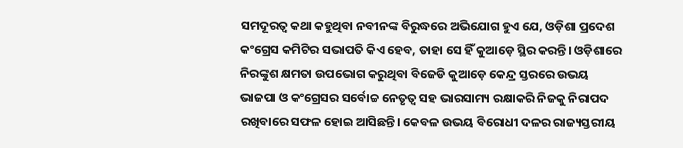ସମଦୂରତ୍ୱ କଥା କହୁଥିବା ନବୀନଙ୍କ ବିରୁଦ୍ଧରେ ଅଭିଯୋଗ ହୁଏ ଯେ, ଓଡ଼ିଶା ପ୍ରଦେଶ କଂଗ୍ରେସ କମିଟିର ସଭାପତି କିଏ ହେବ, ତାହା ସେ ହିଁ କୁଆଡ଼େ ସ୍ଥିର କରନ୍ତି। ଓଡ଼ିଶାରେ ନିରଙ୍କୁଶ କ୍ଷମତା ଉପଭୋଗ କରୁଥିବା ବିଜେଡି କୁଆଡ଼େ କେନ୍ଦ୍ର ସ୍ତରରେ ଉଭୟ ଭାଜପା ଓ କଂଗ୍ରେସର ସର୍ବୋଚ୍ଚ ନେତୃତ୍ୱ ସହ ଭାରସାମ୍ୟ ରକ୍ଷାକରି ନିଜକୁ ନିରାପଦ ରଖିବାରେ ସଫଳ ହୋଇ ଆସିଛନ୍ତି। କେବଳ ଉଭୟ ବିରୋଧୀ ଦଳର ରାଜ୍ୟସ୍ତରୀୟ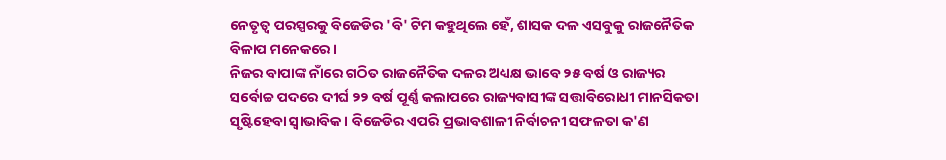ନେତୃତ୍ୱ ପରସ୍ପରକୁ ବିଜେଡିର 'ବି' ଟିମ କହୁଥିଲେ ହେଁ, ଶାସକ ଦଳ ଏସବୁକୁ ରାଜନୈତିକ ବିଳାପ ମନେକରେ।
ନିଜର ବାପାଙ୍କ ନାଁରେ ଗଠିତ ରାଜନୈତିକ ଦଳର ଅଧ୍ୟକ୍ଷ ଭାବେ ୨୫ ବର୍ଷ ଓ ରାଜ୍ୟର ସର୍ବୋଚ୍ଚ ପଦରେ ଦୀର୍ଘ ୨୨ ବର୍ଷ ପୂର୍ଣ୍ଣ କଲାପରେ ରାଜ୍ୟବାସୀଙ୍କ ସତ୍ତାବିରୋଧୀ ମାନସିକତା ସୃଷ୍ଟିହେବା ସ୍ୱାଭାବିକ। ବିଜେଡିର ଏପରି ପ୍ରଭାବଶାଳୀ ନିର୍ବାଚନୀ ସଫଳତା କ'ଣ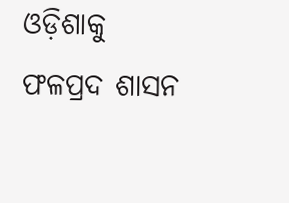ଓଡ଼ିଶାକୁ ଫଳପ୍ରଦ ଶାସନ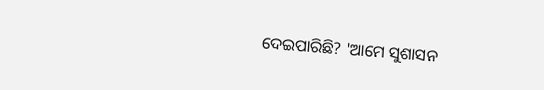ଦେଇପାରିଛି? 'ଆମେ ସୁଶାସନ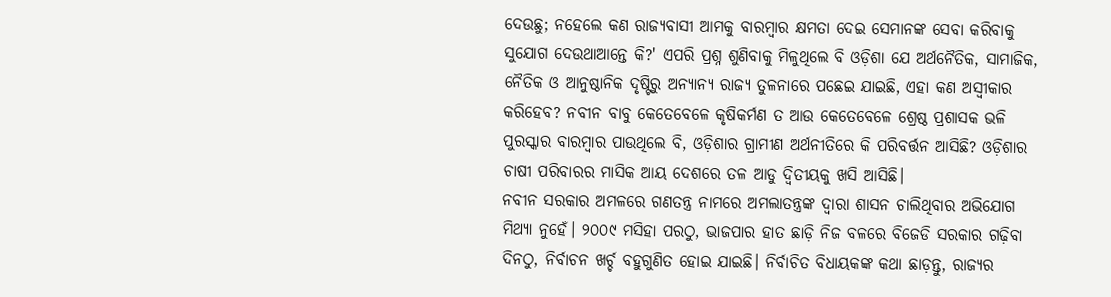ଦେଉଛୁ; ନହେଲେ କଣ ରାଜ୍ୟବାସୀ ଆମକୁ ବାରମ୍ବାର କ୍ଷମତା ଦେଇ ସେମାନଙ୍କ ସେବା କରିବାକୁ ସୁଯୋଗ ଦେଉଥାଆନ୍ତେ କି?' ଏପରି ପ୍ରଶ୍ନ ଶୁଣିବାକୁ ମିଳୁଥିଲେ ବି ଓଡ଼ିଶା ଯେ ଅର୍ଥନୈତିକ, ସାମାଜିକ, ନୈତିକ ଓ ଆନୁଷ୍ଠାନିକ ଦୃଷ୍ଟିରୁ ଅନ୍ୟାନ୍ୟ ରାଜ୍ୟ ତୁଳନାରେ ପଛେଇ ଯାଇଛି, ଏହା କଣ ଅସ୍ୱୀକାର କରିହେବ? ନବୀନ ବାବୁ କେତେବେଳେ କୃଷିକର୍ମଣ ତ ଆଉ କେତେବେଳେ ଶ୍ରେଷ୍ଠ ପ୍ରଶାସକ ଭଳି ପୁରସ୍କାର ବାରମ୍ବାର ପାଉଥିଲେ ବି, ଓଡ଼ିଶାର ଗ୍ରାମୀଣ ଅର୍ଥନୀତିରେ କି ପରିବର୍ତ୍ତନ ଆସିଛି? ଓଡ଼ିଶାର ଚାଷୀ ପରିବାରର ମାସିକ ଆୟ ଦେଶରେ ତଳ ଆଡୁ ଦ୍ଵିତୀୟକୁ ଖସି ଆସିଛି।
ନବୀନ ସରକାର ଅମଳରେ ଗଣତନ୍ତ୍ର ନାମରେ ଅମଲାତନ୍ତ୍ରଙ୍କ ଦ୍ୱାରା ଶାସନ ଚାଲିଥିବାର ଅଭିଯୋଗ ମିଥ୍ୟା ନୁହେଁ। ୨୦୦୯ ମସିହା ପରଠୁ, ଭାଜପାର ହାତ ଛାଡ଼ି ନିଜ ବଳରେ ବିଜେଡି ସରକାର ଗଢ଼ିବା ଦିନଠୁ, ନିର୍ବାଚନ ଖର୍ଚ୍ଚ ବହୁଗୁଣିତ ହୋଇ ଯାଇଛି। ନିର୍ବାଚିତ ବିଧାୟକଙ୍କ କଥା ଛାଡ଼ନ୍ତୁ, ରାଜ୍ୟର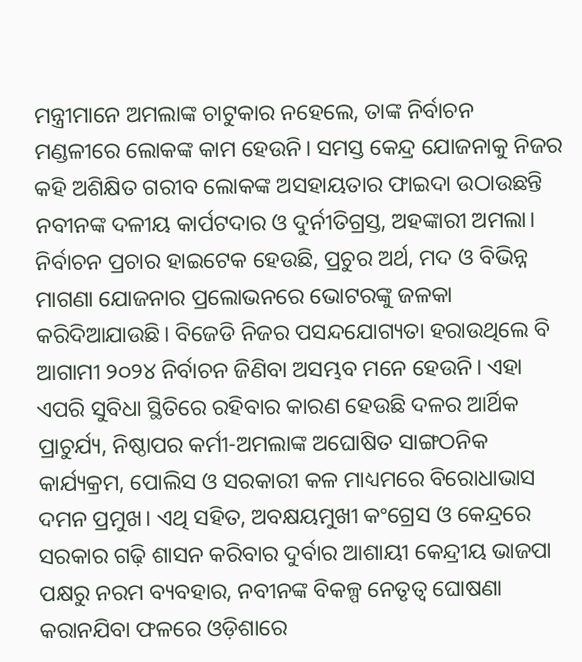ମନ୍ତ୍ରୀମାନେ ଅମଲାଙ୍କ ଚାଟୁକାର ନହେଲେ, ତାଙ୍କ ନିର୍ବାଚନ ମଣ୍ଡଳୀରେ ଲୋକଙ୍କ କାମ ହେଉନି। ସମସ୍ତ କେନ୍ଦ୍ର ଯୋଜନାକୁ ନିଜର କହି ଅଶିକ୍ଷିତ ଗରୀବ ଲୋକଙ୍କ ଅସହାୟତାର ଫାଇଦା ଉଠାଉଛନ୍ତି ନବୀନଙ୍କ ଦଳୀୟ କାର୍ପଟଦାର ଓ ଦୁର୍ନୀତିଗ୍ରସ୍ତ, ଅହଙ୍କାରୀ ଅମଲା। ନିର୍ବାଚନ ପ୍ରଚାର ହାଇଟେକ ହେଉଛି, ପ୍ରଚୁର ଅର୍ଥ, ମଦ ଓ ବିଭିନ୍ନ ମାଗଣା ଯୋଜନାର ପ୍ରଲୋଭନରେ ଭୋଟରଙ୍କୁ ଜଳକା କରିଦିଆଯାଉଛି। ବିଜେଡି ନିଜର ପସନ୍ଦଯୋଗ୍ୟତା ହରାଉଥିଲେ ବି ଆଗାମୀ ୨୦୨୪ ନିର୍ବାଚନ ଜିଣିବା ଅସମ୍ଭବ ମନେ ହେଉନି। ଏହା ଏପରି ସୁବିଧା ସ୍ଥିତିରେ ରହିବାର କାରଣ ହେଉଛି ଦଳର ଆର୍ଥିକ ପ୍ରାଚୁର୍ଯ୍ୟ, ନିଷ୍ଠାପର କର୍ମୀ-ଅମଲାଙ୍କ ଅଘୋଷିତ ସାଙ୍ଗଠନିକ କାର୍ଯ୍ୟକ୍ରମ, ପୋଲିସ ଓ ସରକାରୀ କଳ ମାଧ୍ୟମରେ ବିରୋଧାଭାସ ଦମନ ପ୍ରମୁଖ। ଏଥି ସହିତ, ଅବକ୍ଷୟମୁଖୀ କଂଗ୍ରେସ ଓ କେନ୍ଦ୍ରରେ ସରକାର ଗଢ଼ି ଶାସନ କରିବାର ଦୁର୍ବାର ଆଶାୟୀ କେନ୍ଦ୍ରୀୟ ଭାଜପା ପକ୍ଷରୁ ନରମ ବ୍ୟବହାର, ନବୀନଙ୍କ ବିକଳ୍ପ ନେତୃତ୍ୱ ଘୋଷଣା କରାନଯିବା ଫଳରେ ଓଡ଼ିଶାରେ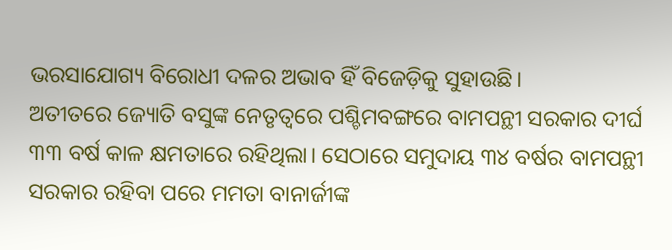ଭରସାଯୋଗ୍ୟ ବିରୋଧୀ ଦଳର ଅଭାବ ହିଁ ବିଜେଡ଼ିକୁ ସୁହାଉଛି।
ଅତୀତରେ ଜ୍ୟୋତି ବସୁଙ୍କ ନେତୃତ୍ୱରେ ପଶ୍ଚିମବଙ୍ଗରେ ବାମପନ୍ଥୀ ସରକାର ଦୀର୍ଘ ୩୩ ବର୍ଷ କାଳ କ୍ଷମତାରେ ରହିଥିଲା। ସେଠାରେ ସମୁଦାୟ ୩୪ ବର୍ଷର ବାମପନ୍ଥୀ ସରକାର ରହିବା ପରେ ମମତା ବାନାର୍ଜୀଙ୍କ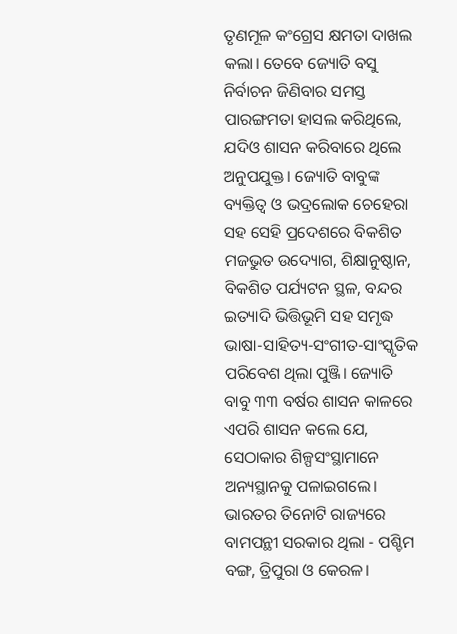ତୃଣମୂଳ କଂଗ୍ରେସ କ୍ଷମତା ଦାଖଲ କଲା। ତେବେ ଜ୍ୟୋତି ବସୁ ନିର୍ବାଚନ ଜିଣିବାର ସମସ୍ତ ପାରଙ୍ଗମତା ହାସଲ କରିଥିଲେ, ଯଦିଓ ଶାସନ କରିବାରେ ଥିଲେ ଅନୁପଯୁକ୍ତ। ଜ୍ୟୋତି ବାବୁଙ୍କ ବ୍ୟକ୍ତିତ୍ୱ ଓ ଭଦ୍ରଲୋକ ଚେହେରା ସହ ସେହି ପ୍ରଦେଶରେ ବିକଶିତ ମଜଭୁତ ଉଦ୍ୟୋଗ, ଶିକ୍ଷାନୁଷ୍ଠାନ, ବିକଶିତ ପର୍ଯ୍ୟଟନ ସ୍ଥଳ, ବନ୍ଦର ଇତ୍ୟାଦି ଭିତ୍ତିଭୂମି ସହ ସମୃଦ୍ଧ ଭାଷା-ସାହିତ୍ୟ-ସଂଗୀତ-ସାଂସ୍କୃତିକ ପରିବେଶ ଥିଲା ପୁଞ୍ଜି। ଜ୍ୟୋତି ବାବୁ ୩୩ ବର୍ଷର ଶାସନ କାଳରେ ଏପରି ଶାସନ କଲେ ଯେ, ସେଠାକାର ଶିଳ୍ପସଂସ୍ଥାମାନେ ଅନ୍ୟସ୍ଥାନକୁ ପଳାଇଗଲେ। ଭାରତର ତିନୋଟି ରାଜ୍ୟରେ ବାମପନ୍ଥୀ ସରକାର ଥିଲା - ପଶ୍ଚିମ ବଙ୍ଗ, ତ୍ରିପୁରା ଓ କେରଳ।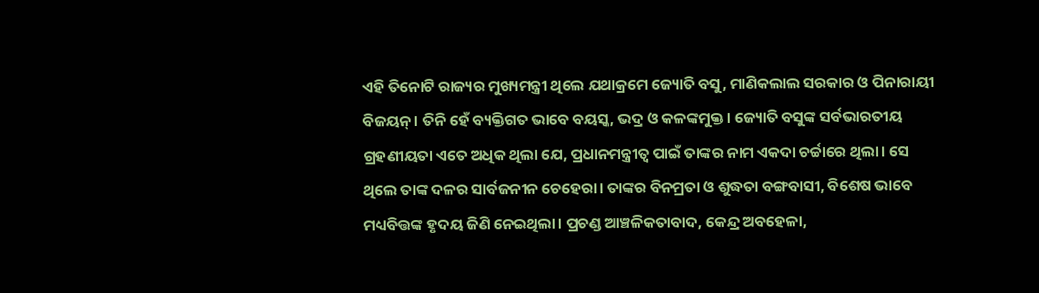ଏହି ତିନୋଟି ରାଜ୍ୟର ମୁଖ୍ୟମନ୍ତ୍ରୀ ଥିଲେ ଯଥାକ୍ରମେ ଜ୍ୟୋତି ବସୁ, ମାଣିକଲାଲ ସରକାର ଓ ପିନାରାୟୀ ବିଜୟନ୍। ତିନି ହେଁ ବ୍ୟକ୍ତିଗତ ଭାବେ ବୟସ୍କ, ଭଦ୍ର ଓ କଳଙ୍କମୁକ୍ତ। ଜ୍ୟୋତି ବସୁଙ୍କ ସର୍ବଭାରତୀୟ ଗ୍ରହଣୀୟତା ଏତେ ଅଧିକ ଥିଲା ଯେ, ପ୍ରଧାନମନ୍ତ୍ରୀତ୍ୱ ପାଇଁ ତାଙ୍କର ନାମ ଏକଦା ଚର୍ଚ୍ଚାରେ ଥିଲା। ସେ ଥିଲେ ତାଙ୍କ ଦଳର ସାର୍ବଜନୀନ ଚେହେରା। ତାଙ୍କର ବିନମ୍ରତା ଓ ଶୁଦ୍ଧତା ବଙ୍ଗବାସୀ, ବିଶେଷ ଭାବେ ମଧ୍ୟବିତ୍ତଙ୍କ ହୃଦୟ ଜିଣି ନେଇଥିଲା। ପ୍ରଚଣ୍ଡ ଆଞ୍ଚଳିକତାବାଦ, କେନ୍ଦ୍ର ଅବହେଳା,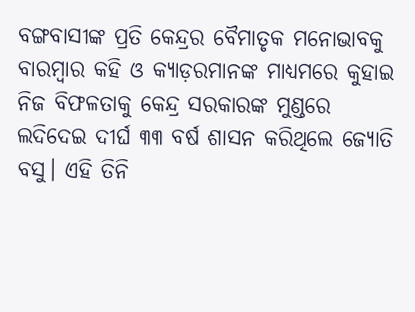ବଙ୍ଗବାସୀଙ୍କ ପ୍ରତି କେନ୍ଦ୍ରର ବୈମାତୃକ ମନୋଭାବକୁ ବାରମ୍ବାର କହି ଓ କ୍ୟାଡ଼ରମାନଙ୍କ ମାଧ୍ୟମରେ କୁହାଇ ନିଜ ବିଫଳତାକୁ କେନ୍ଦ୍ର ସରକାରଙ୍କ ମୁଣ୍ଡରେ ଲଦିଦେଇ ଦୀର୍ଘ ୩୩ ବର୍ଷ ଶାସନ କରିଥିଲେ ଜ୍ୟୋତି ବସୁ। ଏହି ତିନି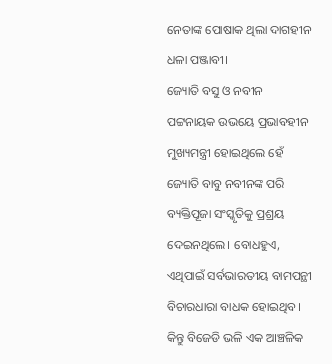ନେତାଙ୍କ ପୋଷାକ ଥିଲା ଦାଗହୀନ ଧଳା ପଞ୍ଜାବୀ।
ଜ୍ୟୋତି ବସୁ ଓ ନବୀନ ପଟ୍ଟନାୟକ ଉଭୟେ ପ୍ରଭାବହୀନ ମୁଖ୍ୟମନ୍ତ୍ରୀ ହୋଇଥିଲେ ହେଁ ଜ୍ୟୋତି ବାବୁ ନବୀନଙ୍କ ପରି ବ୍ୟକ୍ତିପୂଜା ସଂସ୍କୃତିକୁ ପ୍ରଶ୍ରୟ ଦେଇନଥିଲେ। ବୋଧହୁଏ, ଏଥିପାଇଁ ସର୍ବଭାରତୀୟ ବାମପନ୍ଥୀ ବିଚାରଧାରା ବାଧକ ହୋଇଥିବ। କିନ୍ତୁ ବିଜେଡି ଭଳି ଏକ ଆଞ୍ଚଳିକ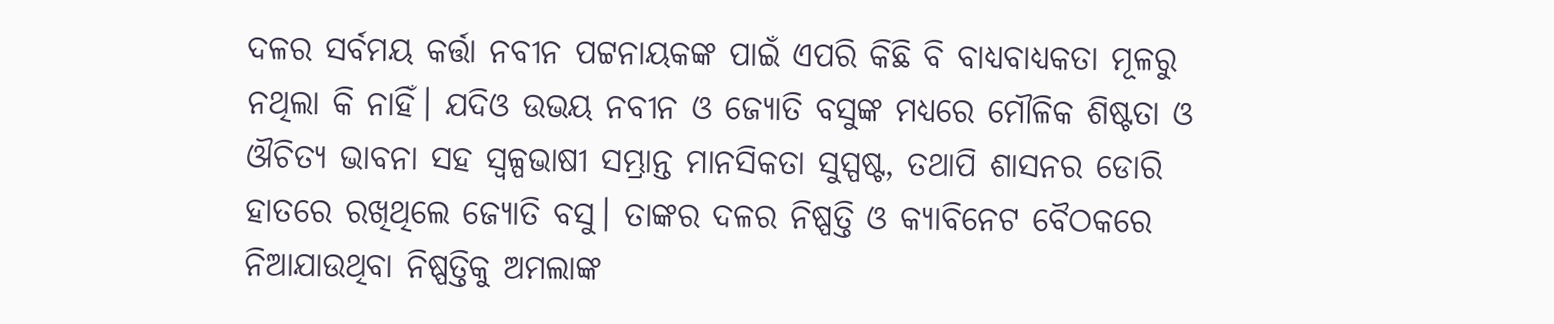ଦଳର ସର୍ବମୟ କର୍ତ୍ତା ନବୀନ ପଟ୍ଟନାୟକଙ୍କ ପାଇଁ ଏପରି କିଛି ବି ବାଧ୍ୟବାଧ୍ୟକତା ମୂଳରୁ ନଥିଲା କି ନାହିଁ। ଯଦିଓ ଉଭୟ ନବୀନ ଓ ଜ୍ୟୋତି ବସୁଙ୍କ ମଧ୍ୟରେ ମୌଳିକ ଶିଷ୍ଟତା ଓ ଔଚିତ୍ୟ ଭାବନା ସହ ସ୍ଵଳ୍ପଭାଷୀ ସମ୍ଭ୍ରାନ୍ତ ମାନସିକତା ସୁସ୍ପଷ୍ଟ, ତଥାପି ଶାସନର ଡୋରି ହାତରେ ରଖିଥିଲେ ଜ୍ୟୋତି ବସୁ। ତାଙ୍କର ଦଳର ନିଷ୍ପତ୍ତି ଓ କ୍ୟାବିନେଟ ବୈଠକରେ ନିଆଯାଉଥିବା ନିଷ୍ପତ୍ତିକୁ ଅମଲାଙ୍କ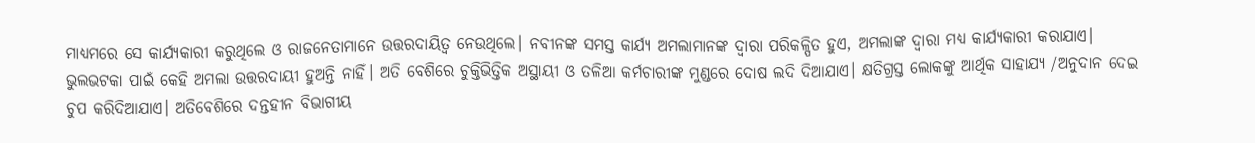ମାଧ୍ୟମରେ ସେ କାର୍ଯ୍ୟକାରୀ କରୁଥିଲେ ଓ ରାଜନେତାମାନେ ଉତ୍ତରଦାୟିତ୍ୱ ନେଉଥିଲେ। ନବୀନଙ୍କ ସମସ୍ତ କାର୍ଯ୍ୟ ଅମଲାମାନଙ୍କ ଦ୍ୱାରା ପରିକଳ୍ପିତ ହୁଏ, ଅମଲାଙ୍କ ଦ୍ୱାରା ମଧ୍ୟ କାର୍ଯ୍ୟକାରୀ କରାଯାଏ। ଭୁଲଭଟକା ପାଇଁ କେହି ଅମଲା ଉତ୍ତରଦାୟୀ ହୁଅନ୍ତି ନାହିଁ। ଅତି ବେଶିରେ ଚୁକ୍ତିଭିତ୍ତିକ ଅସ୍ଥାୟୀ ଓ ତଳିଆ କର୍ମଚାରୀଙ୍କ ମୁଣ୍ଡରେ ଦୋଷ ଲଦି ଦିଆଯାଏ। କ୍ଷତିଗ୍ରସ୍ତ ଲୋକଙ୍କୁ ଆର୍ଥିକ ସାହାଯ୍ୟ /ଅନୁଦାନ ଦେଇ ଚୁପ କରିଦିଆଯାଏ। ଅତିବେଶିରେ ଦନ୍ତହୀନ ବିଭାଗୀୟ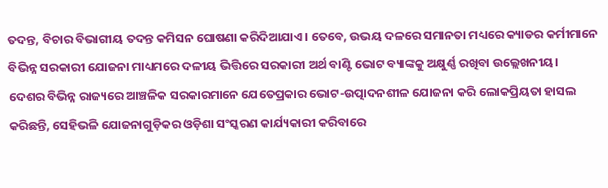ତଦନ୍ତ, ବିଚାର ବିଭାଗୀୟ ତଦନ୍ତ କମିସନ ଘୋଷଣା କରିଦିଆଯାଏ। ତେବେ, ଉଭୟ ଦଳରେ ସମାନତା ମଧ୍ୟରେ କ୍ୟାଡର କର୍ମୀମାନେ ବିଭିନ୍ନ ସରକାରୀ ଯୋଜନା ମାଧ୍ୟମରେ ଦଳୀୟ ଭିତ୍ତିରେ ସରକାରୀ ଅର୍ଥ ବାଣ୍ଟି ଭୋଟ ବ୍ୟାଙ୍କକୁ ଅକ୍ଷୁର୍ଣ୍ଣ ରଖିବା ଉଲ୍ଲେଖନୀୟ।
ଦେଶର ବିଭିନ୍ନ ରାଜ୍ୟରେ ଆଞ୍ଚଳିକ ସରକାରମାନେ ଯେତେପ୍ରକାର ଭୋଟ-ଉତ୍ପାଦନଶୀଳ ଯୋଜନା କରି ଲୋକପ୍ରିୟତା ହାସଲ କରିଛନ୍ତି, ସେହିଭଳି ଯୋଜନାଗୁଡ଼ିକର ଓଡ଼ିଶା ସଂସ୍କରଣ କାର୍ଯ୍ୟକାରୀ କରିବାରେ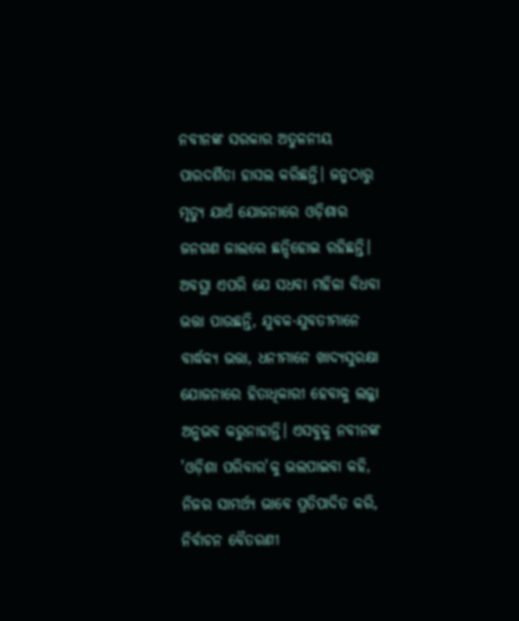ନବୀନଙ୍କ ସରକାର ଅତୁଳନୀୟ ପାରଦର୍ଶିତା ହାସଲ କରିଛନ୍ତି। ଜନ୍ମଠାରୁ ମୃତ୍ୟୁ ଯାଏଁ ଯୋଜନାରେ ଓଡ଼ିଶାର ଜନଗଣ ଜାଲରେ ଛନ୍ଦିହୋଇ ରହିଛନ୍ତି। ଅବସ୍ଥା ଏପରି ଯେ ସଧବା ମହିଳା ବିଧବା ଭତ୍ତା ପାଉଛନ୍ତି, ଯୁବକ-ଯୁବତୀମାନେ ବାର୍ଦ୍ଧକ୍ୟ ଭତ୍ତା, ଧନୀମାନେ ଖାଦ୍ୟସୁରକ୍ଷା ଯୋଜନାରେ ହିତାଧିକାରୀ ହେବାକୁ ଲଜ୍ଜା ଅନୁଭବ କରୁନାହାନ୍ତି। ଏସବୁକୁ ନବୀନଙ୍କ 'ଓଡ଼ିଶା ପରିବାର'କୁ ଭଲପାଇବା କହି, ନିଜର ସାମର୍ଥ୍ୟ ଭାବେ ପ୍ରତିପାଦିତ କରି, ନିର୍ବାଚନ ବୈତରଣୀ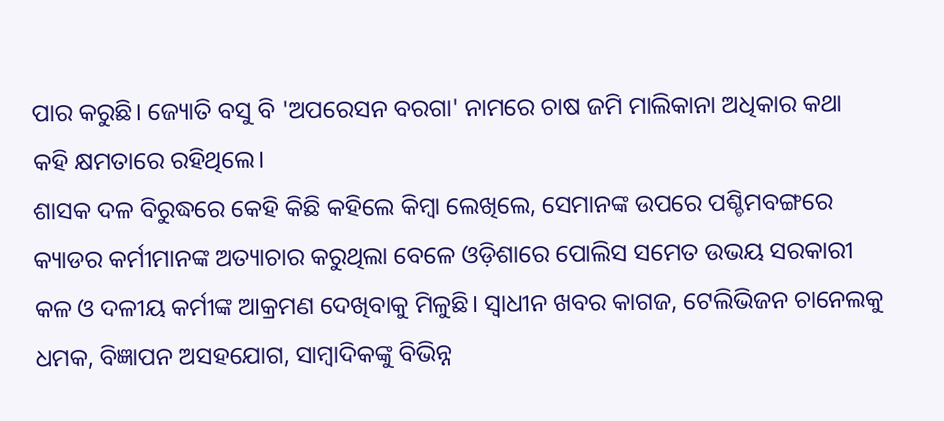ପାର କରୁଛି। ଜ୍ୟୋତି ବସୁ ବି 'ଅପରେସନ ବରଗା' ନାମରେ ଚାଷ ଜମି ମାଲିକାନା ଅଧିକାର କଥା କହି କ୍ଷମତାରେ ରହିଥିଲେ।
ଶାସକ ଦଳ ବିରୁଦ୍ଧରେ କେହି କିଛି କହିଲେ କିମ୍ବା ଲେଖିଲେ, ସେମାନଙ୍କ ଉପରେ ପଶ୍ଚିମବଙ୍ଗରେ କ୍ୟାଡର କର୍ମୀମାନଙ୍କ ଅତ୍ୟାଚାର କରୁଥିଲା ବେଳେ ଓଡ଼ିଶାରେ ପୋଲିସ ସମେତ ଉଭୟ ସରକାରୀ କଳ ଓ ଦଳୀୟ କର୍ମୀଙ୍କ ଆକ୍ରମଣ ଦେଖିବାକୁ ମିଳୁଛି। ସ୍ୱାଧୀନ ଖବର କାଗଜ, ଟେଲିଭିଜନ ଚାନେଲକୁ ଧମକ, ବିଜ୍ଞାପନ ଅସହଯୋଗ, ସାମ୍ବାଦିକଙ୍କୁ ବିଭିନ୍ନ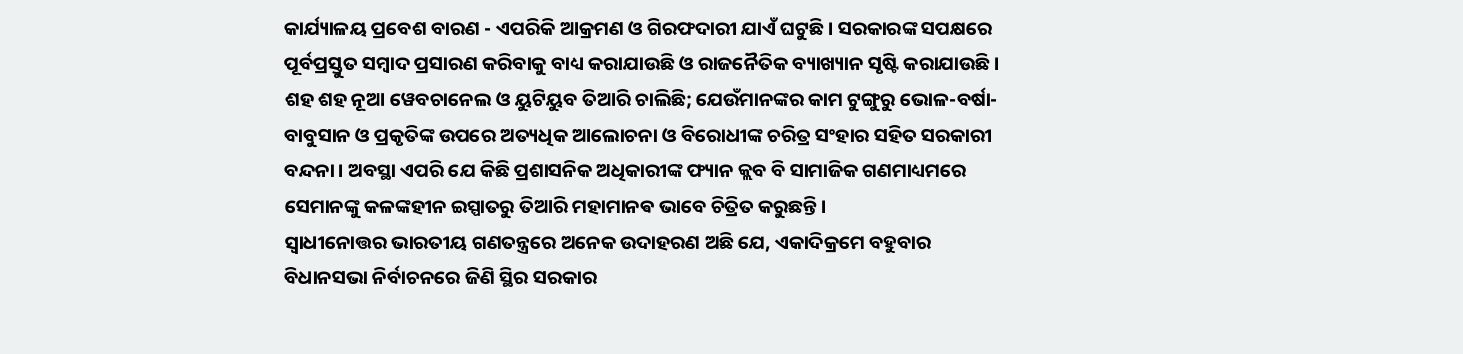କାର୍ଯ୍ୟାଳୟ ପ୍ରବେଶ ବାରଣ - ଏପରିକି ଆକ୍ରମଣ ଓ ଗିରଫଦାରୀ ଯାଏଁ ଘଟୁଛି। ସରକାରଙ୍କ ସପକ୍ଷରେ ପୂର୍ବପ୍ରସ୍ତୁତ ସମ୍ବାଦ ପ୍ରସାରଣ କରିବାକୁ ବାଧ୍ୟ କରାଯାଉଛି ଓ ରାଜନୈତିକ ବ୍ୟାଖ୍ୟାନ ସୃଷ୍ଟି କରାଯାଉଛି। ଶହ ଶହ ନୂଆ ୱେବଚାନେଲ ଓ ୟୁଟିୟୁବ ତିଆରି ଚାଲିଛି; ଯେଉଁମାନଙ୍କର କାମ ଟୁଙ୍ଗୁରୁ ଭୋଳ-ବର୍ଷା-ବାବୁସାନ ଓ ପ୍ରକୃତିଙ୍କ ଉପରେ ଅତ୍ୟଧିକ ଆଲୋଚନା ଓ ବିରୋଧୀଙ୍କ ଚରିତ୍ର ସଂହାର ସହିତ ସରକାରୀ ବନ୍ଦନା। ଅବସ୍ଥା ଏପରି ଯେ କିଛି ପ୍ରଶାସନିକ ଅଧିକାରୀଙ୍କ ଫ୍ୟାନ କ୍ଲବ ବି ସାମାଜିକ ଗଣମାଧ୍ୟମରେ ସେମାନଙ୍କୁ କଳଙ୍କହୀନ ଇସ୍ପାତରୁ ତିଆରି ମହାମାନଵ ଭାବେ ଚିତ୍ରିତ କରୁଛନ୍ତି।
ସ୍ଵାଧୀନୋତ୍ତର ଭାରତୀୟ ଗଣତନ୍ତ୍ରରେ ଅନେକ ଉଦାହରଣ ଅଛି ଯେ, ଏକାଦିକ୍ରମେ ବହୁବାର ବିଧାନସଭା ନିର୍ବାଚନରେ ଜିଣି ସ୍ଥିର ସରକାର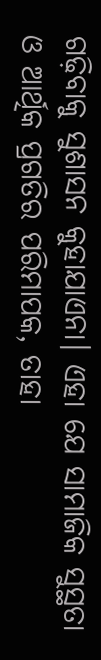ଗଢ଼ିବାକୁ ସୁଶାସନ କୁହାଯାଏନା। ଏହା ଯେ ସାମାଜିକ ସୁସ୍ଥତା ଓ ଆର୍ଥିକ ପ୍ରଗତିର ପରିମାପକ, ତାହା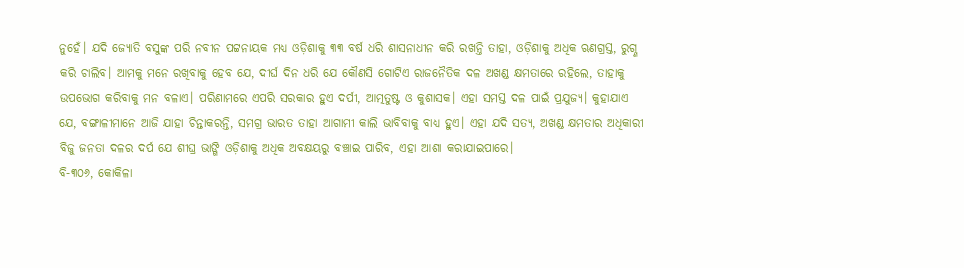ନୁହେଁ। ଯଦି ଜ୍ୟୋତି ବସୁଙ୍କ ପରି ନବୀନ ପଟ୍ଟନାୟକ ମଧ୍ୟ ଓଡ଼ିଶାକୁ ୩୩ ବର୍ଷ ଧରି ଶାସନାଧୀନ କରି ରଖନ୍ତି ତାହା, ଓଡ଼ିଶାକୁ ଅଧିକ ଋଣଗ୍ରସ୍ତ, ରୁଗ୍ଣ କରି ଚାଲିବ। ଆମକୁ ମନେ ରଖିବାକୁ ହେବ ଯେ, ଦୀର୍ଘ ଦିନ ଧରି ଯେ କୌଣସି ଗୋଟିଏ ରାଜନୈତିକ ଦଳ ଅଖଣ୍ଡ କ୍ଷମତାରେ ରହିଲେ, ତାହାକୁ ଉପଭୋଗ କରିବାକୁ ମନ ବଳାଏ। ପରିଣାମରେ ଏପରି ସରକାର ହୁଏ ଦର୍ପୀ, ଆତ୍ମତୁଷ୍ଟ ଓ କୁଶାସକ। ଏହା ସମସ୍ତ ଦଳ ପାଇଁ ପ୍ରଯୁଜ୍ୟ। କୁହାଯାଏ ଯେ, ବଙ୍ଗାଳୀମାନେ ଆଜି ଯାହା ଚିନ୍ତାକରନ୍ତି, ସମଗ୍ର ଭାରତ ତାହା ଆଗାମୀ କାଲି ଭାବିବାକୁ ବାଧ୍ୟ ହୁଏ। ଏହା ଯଦି ସତ୍ୟ, ଅଖଣ୍ଡ କ୍ଷମତାର ଅଧିକାରୀ ବିଜୁ ଜନତା ଦଳର ଦର୍ପ ଯେ ଶୀଘ୍ର ଭାଙ୍ଗି ଓଡ଼ିଶାକୁ ଅଧିକ ଅବକ୍ଷୟରୁ ବଞ୍ଚାଇ ପାରିବ, ଏହା ଆଶା କରାଯାଇପାରେ।
ବି-୩୦୬, କୋକିଳା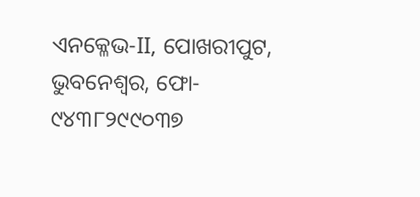ଏନକ୍ଳେଭ-II, ପୋଖରୀପୁଟ, ଭୁବନେଶ୍ୱର, ଫୋ- ୯୪୩୮୨୯୯୦୩୭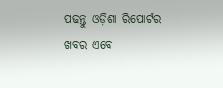ପଢନ୍ତୁ ଓଡ଼ିଶା ରିପୋର୍ଟର ଖବର ଏବେ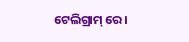ଟେଲିଗ୍ରାମ୍ ରେ।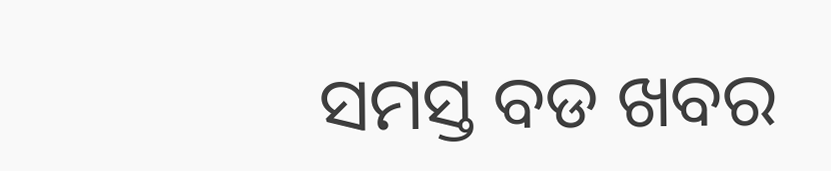ସମସ୍ତ ବଡ ଖବର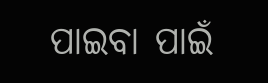ପାଇବା ପାଇଁ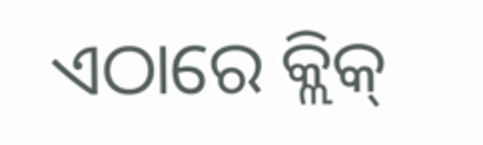ଏଠାରେ କ୍ଲିକ୍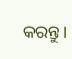କରନ୍ତୁ।